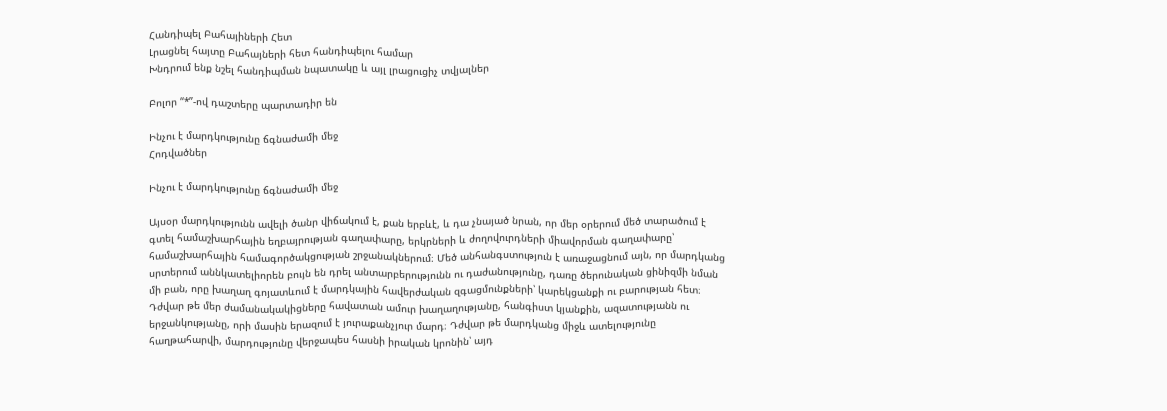Հանդիպել Բահայիների Հետ
Լրացնել հայտը Բահայների հետ հանդիպելու համար
Խնդրում ենք նշել հանդիպման նպատակը և այլ լրացուցիչ տվյալներ

Բոլոր “*”-ով դաշտերը պարտադիր են

Ինչու է մարդկությունը ճգնաժամի մեջ
Հոդվածներ

Ինչու է մարդկությունը ճգնաժամի մեջ

Այսօր մարդկությունն ավելի ծանր վիճակում է, քան երբևէ, և դա չնայած նրան, որ մեր օրերում մեծ տարածում է գտել համաշխարհային եղբայրության գաղափարը, երկրների և ժողովուրդների միավորման գաղափարը՝ համաշխարհային համագործակցության շրջանակներում։ Մեծ անհանգստություն է առաջացնում այն, որ մարդկանց սրտերում աննկատելիորեն բույն են դրել անտարբերությունն ու դաժանությունը, դառը ծերունական ցինիզմի նման մի բան, որը խաղաղ գոյատևում է մարդկային հավերժական զգացմունքների՝ կարեկցանքի ու բարության հետ։ Դժվար թե մեր ժամանակակիցները հավատան ամուր խաղաղությանը, հանգիստ կյանքին, ազատությանն ու երջանկությանը, որի մասին երազում է յուրաքանչյուր մարդ։ Դժվար թե մարդկանց միջև ատելությունը հաղթահարվի, մարդությունը վերջապես հասնի իրական կրոնին՝ այդ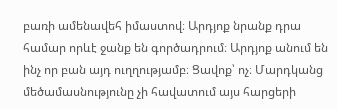բառի ամենավեհ իմաստով։ Արդյոք նրանք դրա համար որևէ ջանք են գործադրում։ Արդյոք անում են ինչ որ բան այդ ուղղությամբ։ Ցավոք՝ ոչ։ Մարդկանց մեծամասնությունը չի հավատում այս հարցերի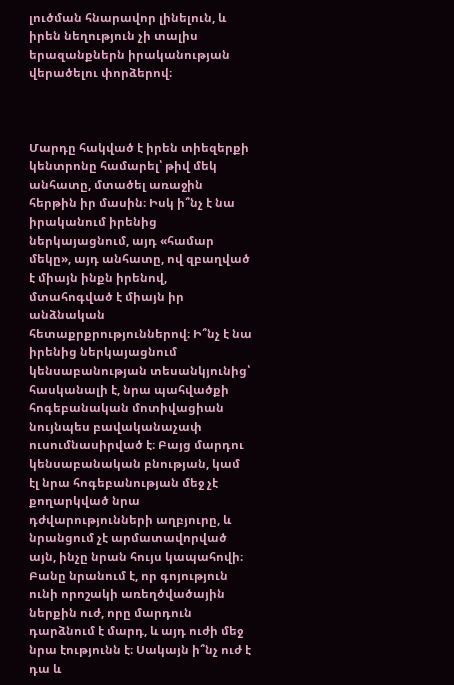լուծման հնարավոր լինելուն, և իրեն նեղություն չի տալիս երազանքներն իրականության վերածելու փորձերով։



Մարդը հակված է իրեն տիեզերքի կենտրոնը համարել՝ թիվ մեկ անհատը, մտածել առաջին հերթին իր մասին։ Իսկ ի՞նչ է նա իրականում իրենից ներկայացնում, այդ «համար մեկը», այդ անհատը, ով զբաղված է միայն ինքն իրենով, մտահոգված է միայն իր անձնական հետաքրքրություններով։ Ի՞նչ է նա իրենից ներկայացնում կենսաբանության տեսանկյունից՝ հասկանալի է, նրա պահվածքի հոգեբանական մոտիվացիան նույնպես բավականաչափ ուսումնասիրված է։ Բայց մարդու կենսաբանական բնության, կամ էլ նրա հոգեբանության մեջ չէ քողարկված նրա դժվարությունների աղբյուրը, և նրանցում չէ արմատավորված այն, ինչը նրան հույս կապահովի։ Բանը նրանում է, որ գոյություն ունի որոշակի առեղծվածային ներքին ուժ, որը մարդուն դարձնում է մարդ, և այդ ուժի մեջ նրա էությունն է։ Սակայն ի՞նչ ուժ է դա և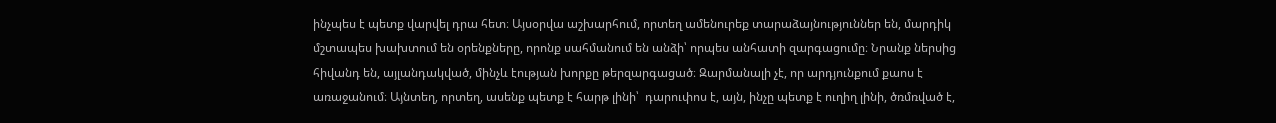ինչպես է պետք վարվել դրա հետ։ Այսօրվա աշխարհում, որտեղ ամենուրեք տարաձայնություններ են, մարդիկ մշտապես խախտում են օրենքները, որոնք սահմանում են անձի՝ որպես անհատի զարգացումը։ Նրանք ներսից հիվանդ են, այլանդակված, մինչև էության խորքը թերզարգացած։ Զարմանալի չէ, որ արդյունքում քաոս է առաջանում։ Այնտեղ, որտեղ, ասենք պետք է հարթ լինի՝  դարուփոս է, այն, ինչը պետք է ուղիղ լինի, ծռմռված է,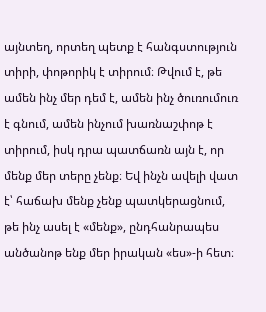այնտեղ, որտեղ պետք է հանգստություն տիրի, փոթորիկ է տիրում։ Թվում է, թե ամեն ինչ մեր դեմ է, ամեն ինչ ծուռումուռ է գնում, ամեն ինչում խառնաշփոթ է տիրում, իսկ դրա պատճառն այն է, որ մենք մեր տերը չենք։ Եվ ինչն ավելի վատ է՝ հաճախ մենք չենք պատկերացնում, թե ինչ ասել է «մենք», ընդհանրապես անծանոթ ենք մեր իրական «ես»-ի հետ։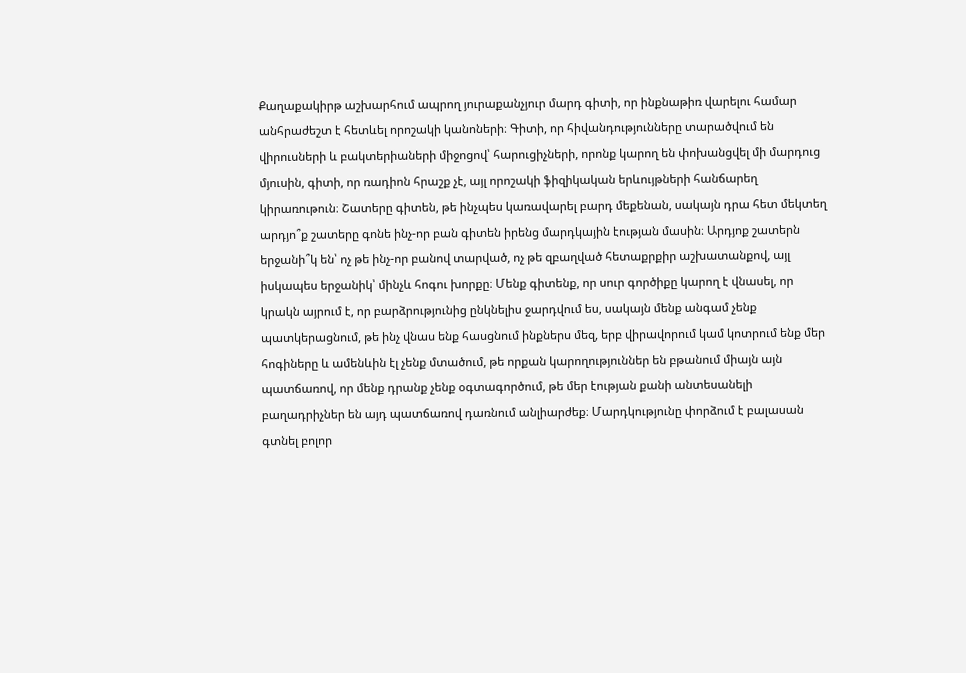Քաղաքակիրթ աշխարհում ապրող յուրաքանչյուր մարդ գիտի, որ ինքնաթիռ վարելու համար անհրաժեշտ է հետևել որոշակի կանոների։ Գիտի, որ հիվանդությունները տարածվում են վիրուսների և բակտերիաների միջոցով՝ հարուցիչների, որոնք կարող են փոխանցվել մի մարդուց մյուսին, գիտի, որ ռադիոն հրաշք չէ, այլ որոշակի ֆիզիկական երևույթների հանճարեղ կիրառութուն։ Շատերը գիտեն, թե ինչպես կառավարել բարդ մեքենան, սակայն դրա հետ մեկտեղ արդյո՞ք շատերը գոնե ինչ-որ բան գիտեն իրենց մարդկային էության մասին։ Արդյոք շատերն երջանի՞կ են՝ ոչ թե ինչ-որ բանով տարված, ոչ թե զբաղված հետաքրքիր աշխատանքով, այլ իսկապես երջանիկ՝ մինչև հոգու խորքը։ Մենք գիտենք, որ սուր գործիքը կարող է վնասել, որ կրակն այրում է, որ բարձրությունից ընկնելիս ջարդվում ես, սակայն մենք անգամ չենք պատկերացնում, թե ինչ վնաս ենք հասցնում ինքներս մեզ, երբ վիրավորում կամ կոտրում ենք մեր հոգիները և ամենևին էլ չենք մտածում, թե որքան կարողություններ են բթանում միայն այն պատճառով, որ մենք դրանք չենք օգտագործում, թե մեր էության քանի անտեսանելի բաղադրիչներ են այդ պատճառով դառնում անլիարժեք։ Մարդկությունը փորձում է բալասան գտնել բոլոր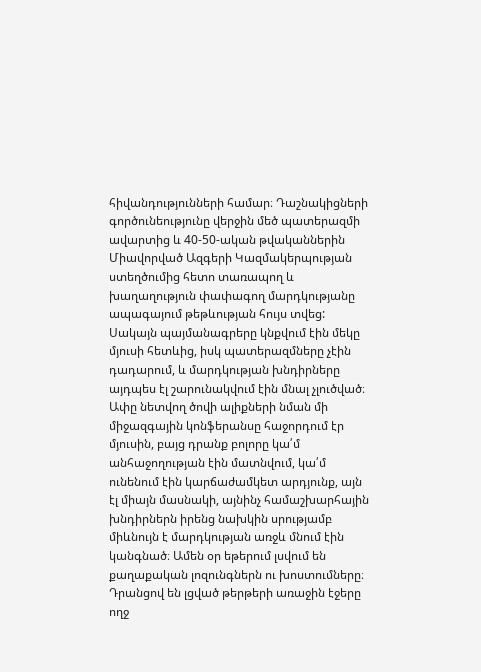հիվանդությունների համար։ Դաշնակիցների գործունեությունը վերջին մեծ պատերազմի ավարտից և 40-50-ական թվականներին Միավորված Ազգերի Կազմակերպության ստեղծումից հետո տառապող և խաղաղություն փափագող մարդկությանը ապագայում թեթևության հույս տվեց: Սակայն պայմանագրերը կնքվում էին մեկը մյուսի հետևից, իսկ պատերազմները չէին դադարում, և մարդկության խնդիրները այդպես էլ շարունակվում էին մնալ չլուծված։ Ափը նետվող ծովի ալիքների նման մի միջազգային կոնֆերանսը հաջորդում էր մյուսին, բայց դրանք բոլորը կա՛մ անհաջողության էին մատնվում, կա՛մ ունենում էին կարճաժամկետ արդյունք, այն էլ միայն մասնակի, այնինչ համաշխարհային խնդիրներն իրենց նախկին սրությամբ միևնույն է մարդկության առջև մնում էին կանգնած։ Ամեն օր եթերում լսվում են քաղաքական լոզունգներն ու խոստումները։ Դրանցով են լցված թերթերի առաջին էջերը ողջ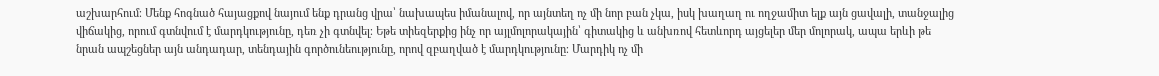աշխարհում։ Մենք հոգնած հայացքով նայում ենք դրանց վրա՝ նախապես իմանալով, որ այնտեղ ոչ մի նոր բան չկա, իսկ խաղաղ ու ողջամիտ ելք այն ցավալի, տանջալից վիճակից, որում գտնվում է մարդկությունը, դեռ չի գտնվել։ Եթե տիեզերքից ինչ որ այլմոլորակային՝ գիտակից և անխռով հետևորդ այցելեր մեր մոլորակ, ապա երևի թե նրան ապշեցներ այն անդադար, տենդային գործունեությունը, որով զբաղված է մարդկությունը։ Մարդիկ ոչ մի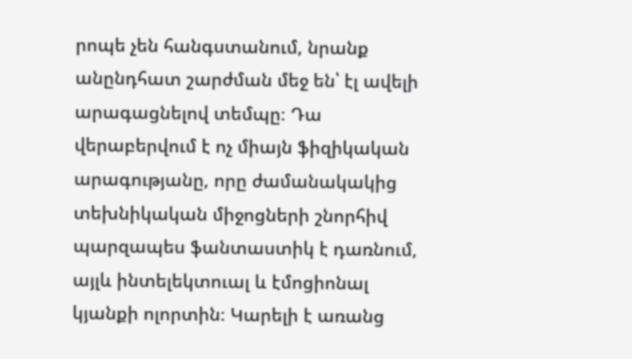րոպե չեն հանգստանում, նրանք անընդհատ շարժման մեջ են՝ էլ ավելի արագացնելով տեմպը։ Դա վերաբերվում է ոչ միայն ֆիզիկական արագությանը, որը ժամանակակից տեխնիկական միջոցների շնորհիվ պարզապես ֆանտաստիկ է դառնում, այլև ինտելեկտուալ և էմոցիոնալ կյանքի ոլորտին։ Կարելի է առանց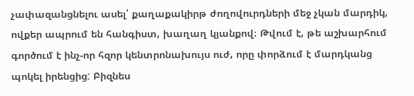չափազանցնելու ասել՝ քաղաքակիրթ ժողովուրդների մեջ չկան մարդիկ, ովքեր ապրում են հանգիստ, խաղաղ կյանքով։ Թվում է, թե աշխարհում գործում է ինչ-որ հզոր կենտրոնախույս ուժ, որը փորձում է մարդկանց պոկել իրենցից: Բիզնես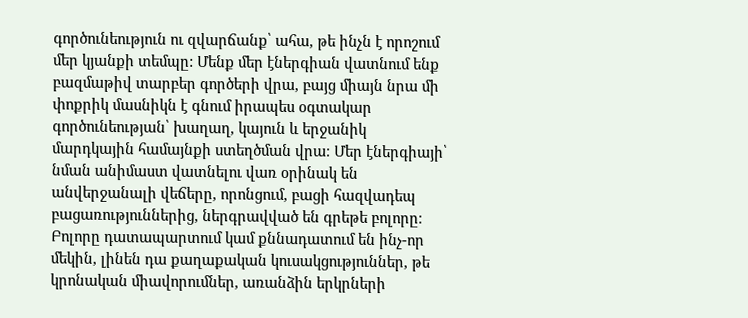գործունեություն ու զվարճանք՝ ահա, թե ինչն է որոշում մեր կյանքի տեմպը: Մենք մեր էներգիան վատնում ենք բազմաթիվ տարբեր գործերի վրա, բայց միայն նրա մի փոքրիկ մասնիկն է գնում իրապես օգտակար գործունեության՝ խաղաղ, կայուն և երջանիկ մարդկային համայնքի ստեղծման վրա։ Մեր էներգիայի՝ նման անիմաստ վատնելու վառ օրինակ են անվերջանալի վեճերը, որոնցում, բացի հազվադեպ բացառություններից, ներգրավված են գրեթե բոլորը։ Բոլորը դատապարտում կամ քննադատում են ինչ-որ մեկին, լինեն դա քաղաքական կուսակցություններ, թե կրոնական միավորումներ, առանձին երկրների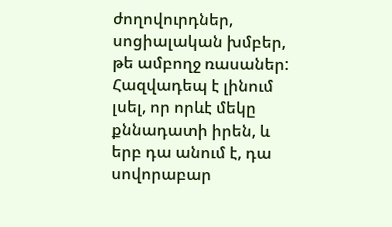ժողովուրդներ, սոցիալական խմբեր, թե ամբողջ ռասաներ: Հազվադեպ է լինում լսել, որ որևէ մեկը քննադատի իրեն, և երբ դա անում է, դա սովորաբար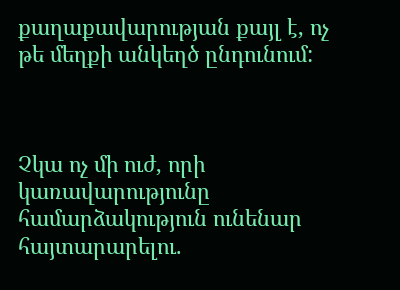քաղաքավարության քայլ է, ոչ թե մեղքի անկեղծ ընդունում:



Չկա ոչ մի ուժ, որի կառավարությունը համարձակություն ունենար հայտարարելու.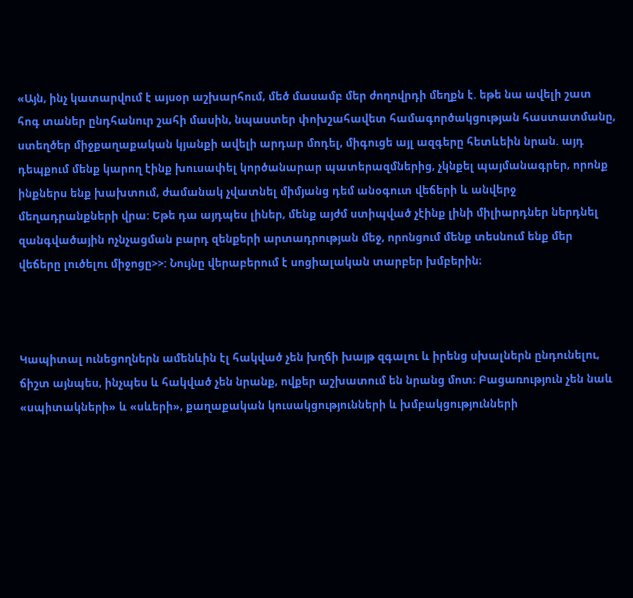«Այն, ինչ կատարվում է այսօր աշխարհում, մեծ մասամբ մեր ժողովրդի մեղքն է. եթե նա ավելի շատ հոգ տաներ ընդհանուր շահի մասին, նպաստեր փոխշահավետ համագործակցության հաստատմանը, ստեղծեր միջքաղաքական կյանքի ավելի արդար մոդել, միգուցե այլ ազգերը հետևեին նրան. այդ դեպքում մենք կարող էինք խուսափել կործանարար պատերազմներից, չկնքել պայմանագրեր, որոնք ինքներս ենք խախտում, ժամանակ չվատնել միմյանց դեմ անօգուտ վեճերի և անվերջ մեղադրանքների վրա: Եթե դա այդպես լիներ, մենք այժմ ստիպված չէինք լինի միլիարդներ ներդնել զանգվածային ոչնչացման բարդ զենքերի արտադրության մեջ, որոնցում մենք տեսնում ենք մեր վեճերը լուծելու միջոցը>>: Նույնը վերաբերում է սոցիալական տարբեր խմբերին։



Կապիտալ ունեցողներն ամենևին էլ հակված չեն խղճի խայթ զգալու և իրենց սխալներն ընդունելու, ճիշտ այնպես, ինչպես և հակված չեն նրանք, ովքեր աշխատում են նրանց մոտ։ Բացառություն չեն նաև «սպիտակների» և «սևերի», քաղաքական կուսակցությունների և խմբակցությունների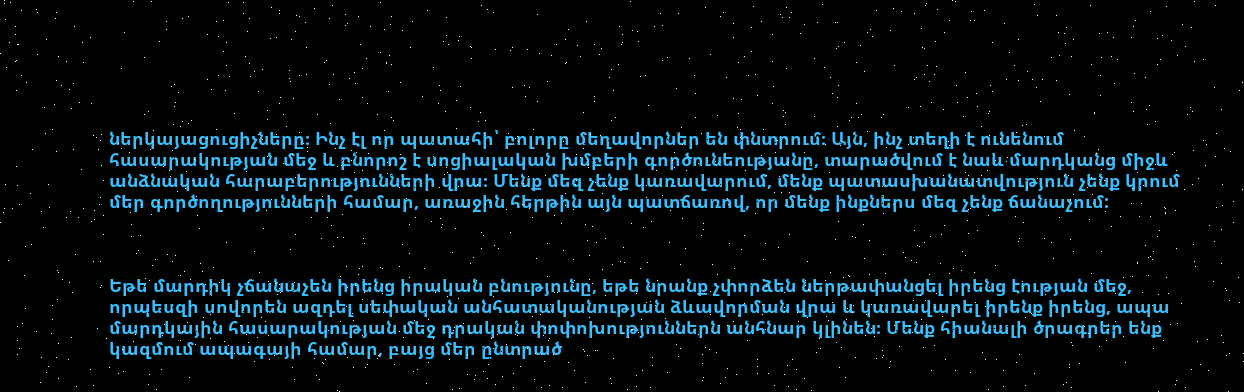ներկայացուցիչները։ Ինչ էլ որ պատահի՝ բոլորը մեղավորներ են փնտրում։ Այն, ինչ տեղի է ունենում հասարակության մեջ և բնորոշ է սոցիալական խմբերի գործունեությանը, տարածվում է նաև մարդկանց միջև անձնական հարաբերությունների վրա։ Մենք մեզ չենք կառավարում, մենք պատասխանատվություն չենք կրում մեր գործողությունների համար, առաջին հերթին այն պատճառով, որ մենք ինքներս մեզ չենք ճանաչում:



Եթե մարդիկ չճանաչեն իրենց իրական բնությունը, եթե նրանք չփորձեն ներթափանցել իրենց էության մեջ, որպեսզի սովորեն ազդել սեփական անհատականության ձևավորման վրա և կառավարել իրենք իրենց, ապա մարդկային հասարակության մեջ դրական փոփոխություններն անհնար կլինեն։ Մենք հիանալի ծրագրեր ենք կազմում ապագայի համար, բայց մեր ընտրած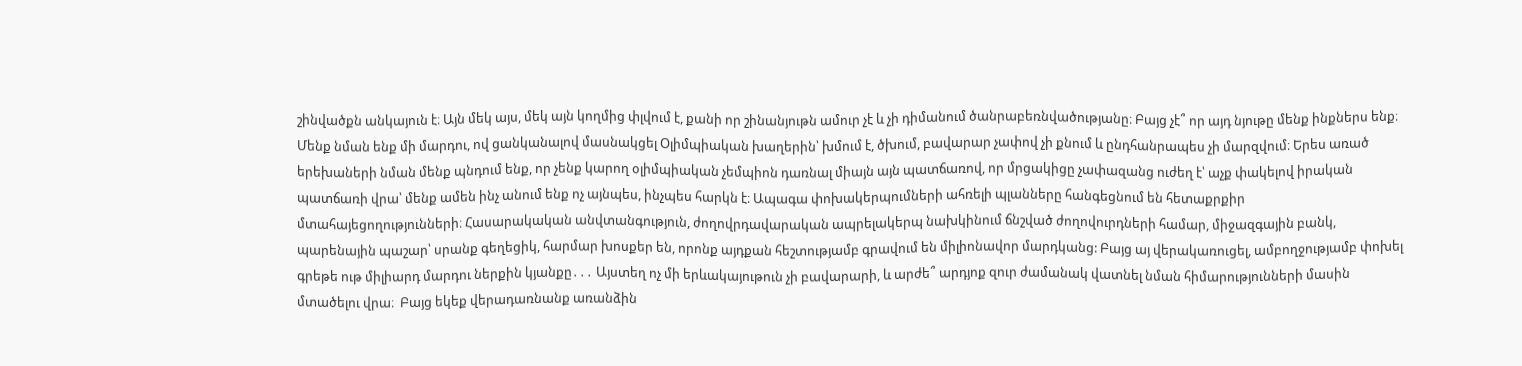շինվածքն անկայուն է։ Այն մեկ այս, մեկ այն կողմից փլվում է, քանի որ շինանյութն ամուր չէ և չի դիմանում ծանրաբեռնվածությանը։ Բայց չէ՞ որ այդ նյութը մենք ինքներս ենք։ Մենք նման ենք մի մարդու, ով ցանկանալով մասնակցել Օլիմպիական խաղերին՝ խմում է, ծխում, բավարար չափով չի քնում և ընդհանրապես չի մարզվում։ Երես առած երեխաների նման մենք պնդում ենք, որ չենք կարող օլիմպիական չեմպիոն դառնալ միայն այն պատճառով, որ մրցակիցը չափազանց ուժեղ է՝ աչք փակելով իրական պատճառի վրա՝ մենք ամեն ինչ անում ենք ոչ այնպես, ինչպես հարկն է։ Ապագա փոխակերպումների ահռելի պլանները հանգեցնում են հետաքրքիր մտահայեցողությունների։ Հասարակական անվտանգություն, ժողովրդավարական ապրելակերպ նախկինում ճնշված ժողովուրդների համար, միջազգային բանկ, պարենային պաշար՝ սրանք գեղեցիկ, հարմար խոսքեր են, որոնք այդքան հեշտությամբ գրավում են միլիոնավոր մարդկանց: Բայց այ վերակառուցել, ամբողջությամբ փոխել գրեթե ութ միլիարդ մարդու ներքին կյանքը․․․ Այստեղ ոչ մի երևակայութուն չի բավարարի, և արժե՞ արդյոք զուր ժամանակ վատնել նման հիմարությունների մասին մտածելու վրա։  Բայց եկեք վերադառնանք առանձին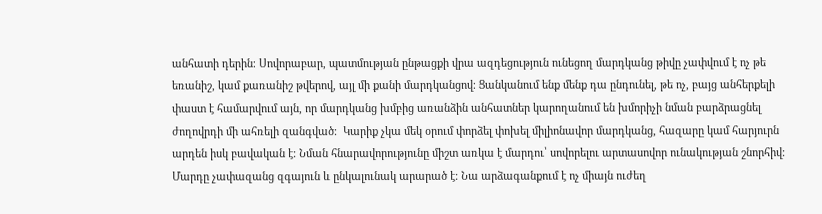անհատի դերին։ Սովորաբար, պատմության ընթացքի վրա ազդեցություն ունեցող մարդկանց թիվը չափվում է ոչ թե եռանիշ, կամ քառանիշ թվերով, այլ մի քանի մարդկանցով։ Ցանկանում ենք մենք դա ընդունել, թե ոչ, բայց անհերքելի փաստ է համարվում այն, որ մարդկանց խմբից առանձին անհատներ կարողանում են խմորիչի նման բարձրացնել ժողովրդի մի ահռելի զանգված։  Կարիք չկա մեկ օրում փորձել փոխել միլիոնավոր մարդկանց, հազարը կամ հարյուրն արդեն իսկ բավական է։ Նման հնարավորությունը միշտ առկա է մարդու՝ սովորելու արտասովոր ունակության շնորհիվ։ Մարդը չափազանց զգայուն և ընկալունակ արարած է։ Նա արձագանքում է ոչ միայն ուժեղ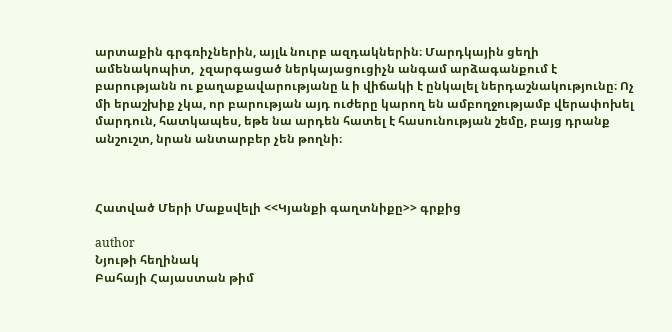արտաքին գրգռիչներին, այլև նուրբ ազդակներին։ Մարդկային ցեղի ամենակոպիտ,  չզարգացած ներկայացուցիչն անգամ արձագանքում է բարությանն ու քաղաքավարությանը և ի վիճակի է ընկալել ներդաշնակությունը։ Ոչ մի երաշխիք չկա, որ բարության այդ ուժերը կարող են ամբողջությամբ վերափոխել մարդուն, հատկապես, եթե նա արդեն հատել է հասունության շեմը, բայց դրանք անշուշտ, նրան անտարբեր չեն թողնի։



Հատված Մերի Մաքսվելի <<Կյանքի գաղտնիքը>> գրքից

author
Նյութի հեղինակ
Բահայի Հայաստան թիմ